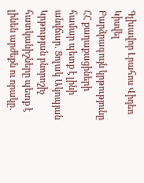Գլխավոր Լրահոս Վիդեո Կիսվել
Բարձրագույն կրթությունը ՀՀ քաղաքացիների համար պետք է լինի անվճար․ Ցոլակ Ակոպյան Կրթության բնորոշիչ հատկանիշները պետք է լինեն արժեքն ու որակը․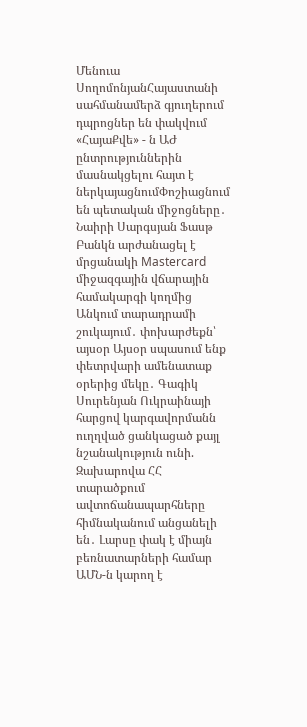Մենուա ՍողոմոնյանՀայաստանի սահմանամերձ գյուղերում դպրոցներ են փակվում «ՀայաՔվե» - ն ԱԺ ընտրություններին մասնակցելու հայտ է ներկայացնումՓոշիացնում են պետական միջոցները․ Նաիրի Սարգսյան Ֆասթ Բանկն արժանացել է մրցանակի Mastercard միջազգային վճարային համակարգի կողմից Անկում տարադրամի շուկայում․ փոխարժեքն՝ այսօր Այսօր սպասում ենք փետրվարի ամենատաք օրերից մեկը․ Գագիկ Սուրենյան Ուկրաինայի հարցով կարգավորմանն ուղղված ցանկացած քայլ նշանակություն ունի. Զախարովա ՀՀ տարածքում ավտոճանապարհները հիմնականում անցանելի են․ Լարսը փակ է միայն բեռնատարների համար ԱՄՆ-ն կարող է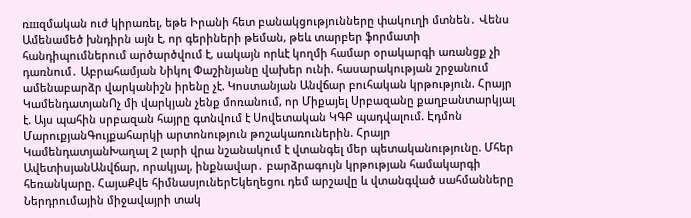ռшզմական ուժ կիրառել, եթե Իրանի հետ բանակցությունները փակուղի մտնեն․ Վենս Ամենամեծ խնդիրն այն է, որ գերիների թեման, թեև տարբեր ֆորմատի հանդիպումներում արծարծվում է, սակայն որևէ կողմի համար օրակարգի առանցք չի դառնում․ Աբրահամյան Նիկոլ Փաշինյանը վախեր ունի. հասարակության շրջանում ամենաբարձր վարկանիշն իրենը չէ. Կոստանյան Անվճար բուհական կրթություն. Հրայր ԿամենդատյանՈչ մի վարկյան չենք մոռանում, որ Միքայել Սրբազանը քաղբանտարկյալ է. Այս պահին սրբազան հայրը գտնվում է Սովետական ԿԳԲ պադվալում. Էդմոն ՄարուքյանԳույքահարկի արտոնություն թոշակառուներին. Հրայր ԿամենդատյանԽաղալ 2 լարի վրա նշանակում է վտանգել մեր պետականությունը. Մհեր ԱվետիսյանԱնվճար, որակյալ, ինքնավար․ բարձրագույն կրթության համակարգի հեռանկարը. ՀայաՔվե հիմնասյուներԵկեղեցու դեմ արշավը և վտանգված սահմանները Ներդրումային միջավայրի տակ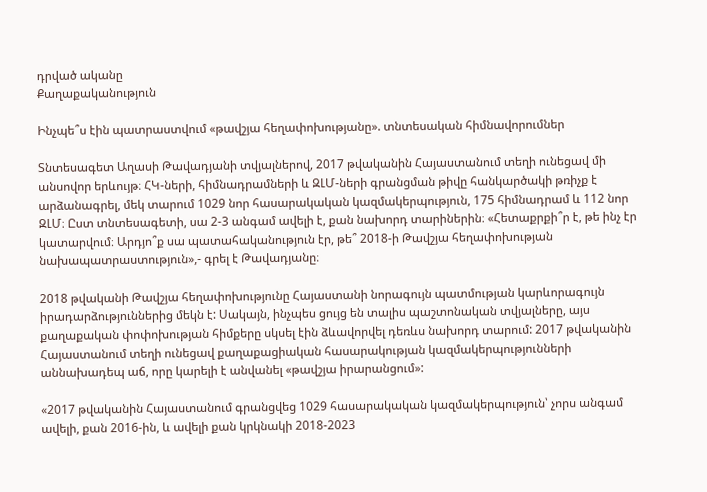դրված ականը
Քաղաքականություն

Ինչպե՞ս էին պատրաստվում «թավշյա հեղափոխությանը». տնտեսական հիմնավորումներ

Տնտեսագետ Աղասի Թավադյանի տվյալներով, 2017 թվականին Հայաստանում տեղի ունեցավ մի անսովոր երևույթ։ ՀԿ-ների, հիմնադրամների և ԶԼՄ-ների գրանցման թիվը հանկարծակի թռիչք է արձանագրել, մեկ տարում 1029 նոր հասարակական կազմակերպություն, 175 հիմնադրամ և 112 նոր ԶԼՄ։ Ըստ տնտեսագետի, սա 2-3 անգամ ավելի է, քան նախորդ տարիներին։ «Հետաքրքի՞ր է, թե ինչ էր կատարվում։ Արդյո՞ք սա պատահականություն էր, թե՞ 2018-ի Թավշյա հեղափոխության նախապատրաստություն»,- գրել է Թավադյանը։

2018 թվականի Թավշյա հեղափոխությունը Հայաստանի նորագույն պատմության կարևորագույն իրադարձություններից մեկն է: Սակայն, ինչպես ցույց են տալիս պաշտոնական տվյալները, այս քաղաքական փոփոխության հիմքերը սկսել էին ձևավորվել դեռևս նախորդ տարում: 2017 թվականին Հայաստանում տեղի ունեցավ քաղաքացիական հասարակության կազմակերպությունների աննախադեպ աճ, որը կարելի է անվանել «թավշյա իրարանցում»:

«2017 թվականին Հայաստանում գրանցվեց 1029 հասարակական կազմակերպություն՝ չորս անգամ ավելի, քան 2016-ին, և ավելի քան կրկնակի 2018-2023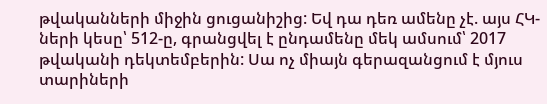թվականների միջին ցուցանիշից: Եվ դա դեռ ամենը չէ. այս ՀԿ-ների կեսը՝ 512-ը, գրանցվել է ընդամենը մեկ ամսում՝ 2017 թվականի դեկտեմբերին: Սա ոչ միայն գերազանցում է մյուս տարիների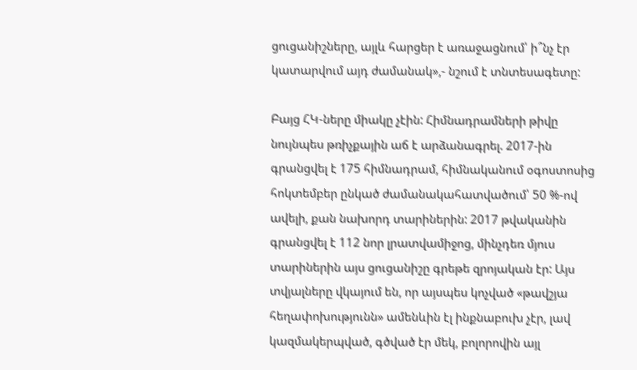ցուցանիշները, այլև հարցեր է առաջացնում՝ ի՞նչ էր կատարվում այդ ժամանակ»,- նշում է տնտեսագետը:

Բայց ՀԿ-ները միակը չէին: Հիմնադրամների թիվը նույնպես թռիչքային աճ է արձանագրել. 2017-ին գրանցվել է 175 հիմնադրամ, հիմնականում օգոստոսից հոկտեմբեր ընկած ժամանակահատվածում՝ 50 %-ով ավելի, քան նախորդ տարիներին: 2017 թվականին գրանցվել է 112 նոր լրատվամիջոց, մինչդեռ մյուս տարիներին այս ցուցանիշը գրեթե զրոյական էր: Այս տվյալները վկայում են, որ այսպես կոչված «թավշյա հեղափոխությունն» ամենևին էլ ինքնաբուխ չէր, լավ կազմակերպված, գծված էր մեկ, բոլորովին այլ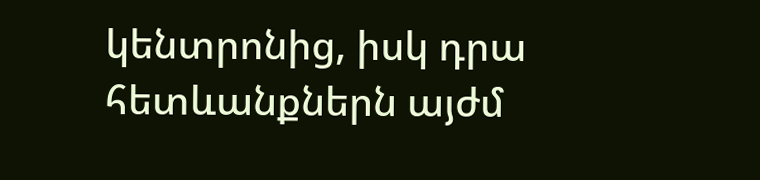կենտրոնից, իսկ դրա հետևանքներն այժմ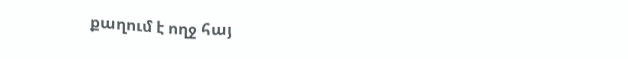քաղում է ողջ հայ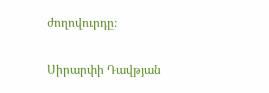ժողովուրդը։

Սիրարփի Դավթյան